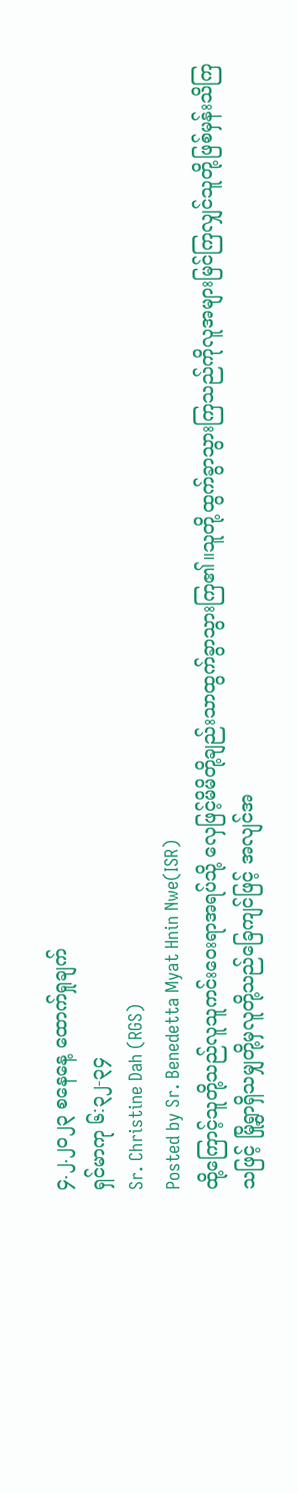၄.၂.၂၀၂၃ စနေနေ့ ထောက်ရှုချက်
ရှင်မာကု ၆:၃၂-၃၄
Sr. Christine Dah (RGS)
Posted by Sr. Benedetta Myat Hnin Nwe(ISR)
ထို့ကြောင့်သူတို့သည်လူသူကင်းဝေးရာအရပ်သို့ လှေဖြင့်မိမိတို့ချည်းသာထွက်ခွာသွားကြ၏။သူတို့ထွက်ခွာသွားကြသည်ကိုလူအများမြင်ကြလျှင်သူတို့ဖြစ်မှန်းသိကြသဖြင့် မြို့ရွာရှိသမျှတို့မှလူတို့သည်ခြေကျင်ဖြင့် အလျင်အ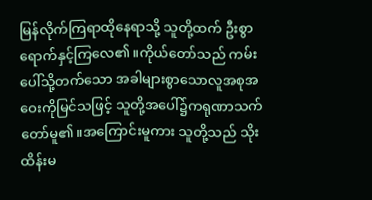မြန်လိုက်ကြရာထိုနေရာသို့ သူတို့ထက် ဦးစွာရောက်နှင့်ကြလေ၏။ကိုယ်တော်သည် ကမ်းပေါ်သို့တက်သော အခါများစွာသောလူအစုအဝေးကိုမြင်သဖြင့် သူတို့အပေါ်၌ကရုဏာသက်တော်မူ၏။အကြောင်းမူကား သူတို့သည် သိုးထိန်းမ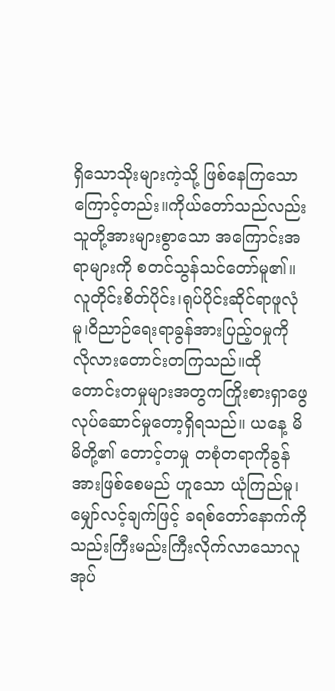ရှိသောသိုးများကဲ့သို့ ဖြစ်နေကြသောကြောင့်တည်း။ကိုယ်တော်သည်လည်းသူတို့အားများစွာသော အကြောင်းအရာများကို စတင်သွန်သင်တော်မူ၏။လူတိုင်းစိတ်ပိုင်း၊ရုပ်ပိုင်းဆိုင်ရာဖူလုံမူ၊ဝိညာဉ်ရေးရာခွန်အားပြည့်ဝမှုကို လိုလားတောင်းတကြသည်။ထိုတောင်းတမှုများအတွကကြိုးစားရှာဖွေလုပ်ဆောင်မှုတော့ရှိရသည်။ ယနေ့ မိမိတို့၏ တောင့်တမှု တစုံတရာကိုခွန်အားဖြစ်စေမည် ဟူသော ယုံကြည်မူ၊ မျှော်လင့်ချက်ဖြင့် ခရစ်တော်နောက်ကိုသည်းကြီးမည်းကြီးလိုက်လာသောလူအုပ်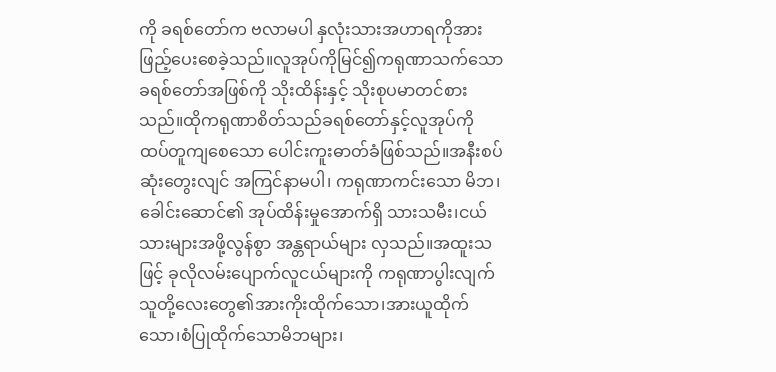ကို ခရစ်တော်က ဗလာမပါ နှလုံးသားအဟာရကိုအားဖြည့်ပေးစေခဲ့သည်။လူအုပ်ကိုမြင်၍ကရုဏာသက်သော ခရစ်တော်အဖြစ်ကို သိုးထိန်းနှင့် သိုးစုပမာတင်စားသည်။ထိုကရုဏာစိတ်သည်ခရစ်တော်နှင့်လူအုပ်ကို ထပ်တူကျစေသော ပေါင်းကူးဓာတ်ခံဖြစ်သည်။အနီးစပ်ဆုံးတွေးလျင် အကြင်နာမပါ၊ ကရုဏာကင်းသော မိဘ၊ခေါင်းဆောင်၏ အုပ်ထိန်းမှုအောက်ရှိ သားသမီး၊ငယ်သားများအဖို့လွန်စွာ အန္တရာယ်များ လှသည်။အထူးသဖြင့် ခုလိုလမ်းပျောက်လူငယ်များကို ကရုဏာပွါးလျက် သူတို့လေးတွေ၏အားကိုးထိုက်သော၊အားယူထိုက်သော၊စံပြုထိုက်သောမိဘများ၊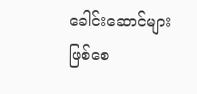ခေါင်းဆောင်များဖြစ်စေ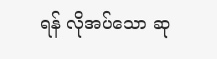ရန် လိုအပ်သော ဆု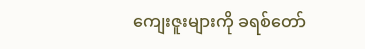ကျေးဇူးများကို ခရစ်တော်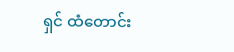ရှင် ထံတောင်း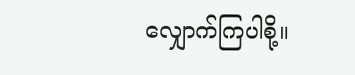လျှောက်ကြပါစို့။